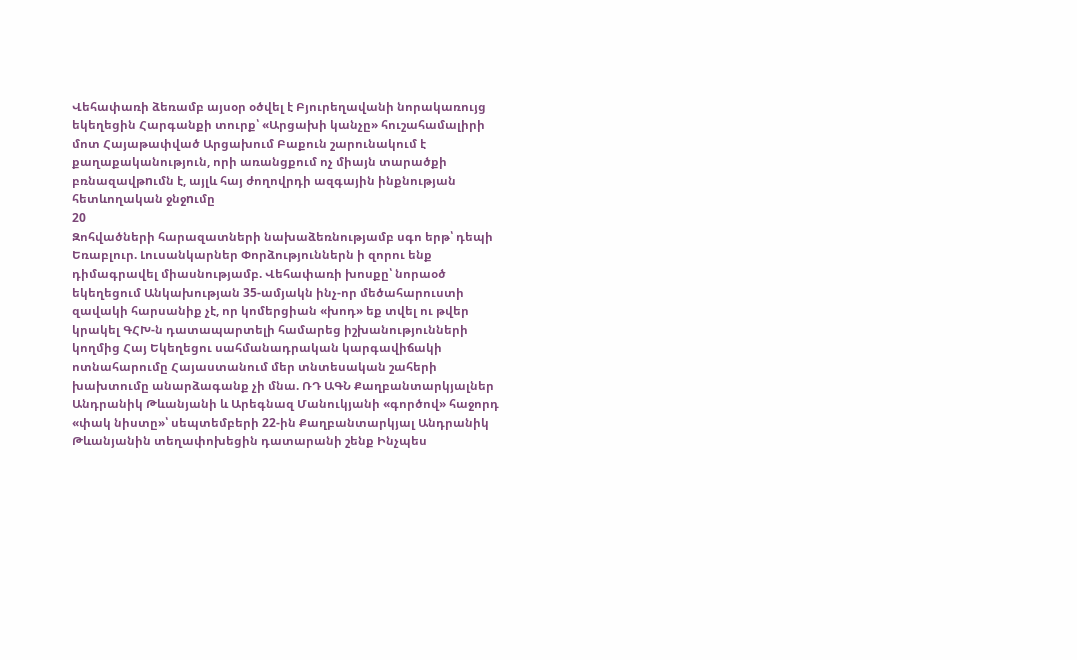Վեհափառի ձեռամբ այսօր օծվել է Բյուրեղավանի նորակառույց եկեղեցին Հարգանքի տուրք՝ «Արցախի կանչը» հուշահամալիրի մոտ Հայաթափված Արցախում Բաքուն շարունակում է քաղաքականություն, որի առանցքում ոչ միայն տարածքի բռնազավթnւմն է, այլև հայ ժողովրդի ազգային ինքնության հետևողական ջնջnւմը
20
Զոհվածների հարազատների նախաձեռնությամբ սգո երթ՝ դեպի Եռաբլուր. Լուսանկարներ Փորձություններն ի զորու ենք դիմագրավել միասնությամբ. Վեհափառի խոսքը՝ նորաօծ եկեղեցում Անկախության 35-ամյակն ինչ-որ մեծահարուստի զավակի հարսանիք չէ, որ կոմերցիան «խոդ» եք տվել ու թվեր կրակել ԳՀԽ-ն դատապարտելի համարեց իշխանությունների կողմից Հայ Եկեղեցու սահմանադրական կարգավիճակի ոտնահարումը Հայաստանում մեր տնտեսական շահերի խախտումը անարձագանք չի մնա. ՌԴ ԱԳՆ Քաղբանտարկյալներ Անդրանիկ Թևանյանի և Արեգնազ Մանուկյանի «գործով» հաջորդ «փակ նիստը»՝ սեպտեմբերի 22-ին Քաղբանտարկյալ Անդրանիկ Թևանյանին տեղափոխեցին դատարանի շենք Ինչպես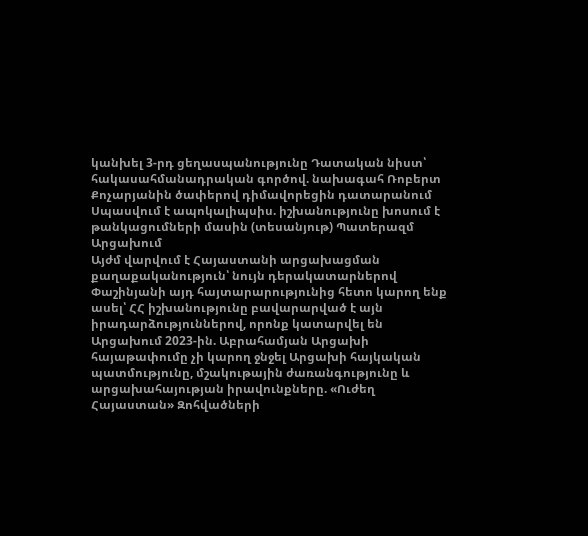կանխել 3-րդ ցեղասպանությունը Դատական նիստ՝ հակասահմանադրական գործով. նախագահ Ռոբերտ Քոչարյանին ծափերով դիմավորեցին դատարանում Սպասվում է ապոկալիպսիս. իշխանությունը խոսում է թանկացումների մասին (տեսանյութ) Պատերազմ Արցախում
Այժմ վարվում է Հայաստանի արցախացման քաղաքականություն՝ նույն դերակատարներով Փաշինյանի այդ հայտարարությունից հետո կարող ենք ասել՝ ՀՀ իշխանությունը բավարարված է այն իրադարձություններով, որոնք կատարվել են Արցախում 2023-ին. Աբրահամյան Արցախի հայաթափումը չի կարող ջնջել Արցախի հայկական պատմությունը, մշակութային ժառանգությունը և արցախահայության իրավունքները. «Ուժեղ Հայաստան» Զոհվածների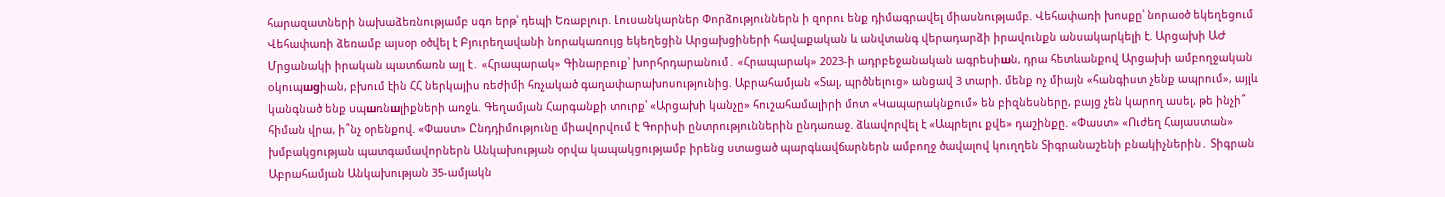հարազատների նախաձեռնությամբ սգո երթ՝ դեպի Եռաբլուր. Լուսանկարներ Փորձություններն ի զորու ենք դիմագրավել միասնությամբ. Վեհափառի խոսքը՝ նորաօծ եկեղեցում Վեհափառի ձեռամբ այսօր օծվել է Բյուրեղավանի նորակառույց եկեղեցին Արցախցիների հավաքական և անվտանգ վերադարձի իրավունքն անսակարկելի է. Արցախի ԱԺ Մրցանակի իրական պատճառն այլ է․ «Հրապարակ» Գինարբուք՝ խորհրդարանում․ «Հրապարակ» 2023-ի ադրբեջանական ագրեuիшն, դրա հետևանքով Արցախի ամբողջական oկուպшgիան, բխում էին ՀՀ ներկայիս ռեժիմի հռչակած գաղափարախոսությունից. Աբրահամյան «Տալ, պրծնելուց» անցավ 3 տարի. մենք ոչ միայն «հանգիստ չենք ապրում», այլև կանգնած ենք uպшռնшլիքների առջև. Գեղամյան Հարգանքի տուրք՝ «Արցախի կանչը» հուշահամալիրի մոտ «Կապարակնքում» են բիզնեսները, բայց չեն կարող ասել, թե ինչի՞ հիման վրա, ի՞նչ օրենքով. «Փաստ» Ընդդիմությունը միավորվում է Գորիսի ընտրություններին ընդառաջ. ձևավորվել է «Ապրելու քվե» դաշինքը. «Փաստ» «Ուժեղ Հայաստան» խմբակցության պատգամավորներն Անկախության օրվա կապակցությամբ իրենց ստացած պարգևավճարներն ամբողջ ծավալով կուղղեն Տիգրանաշենի բնակիչներին․ Տիգրան Աբրահամյան Անկախության 35-ամյակն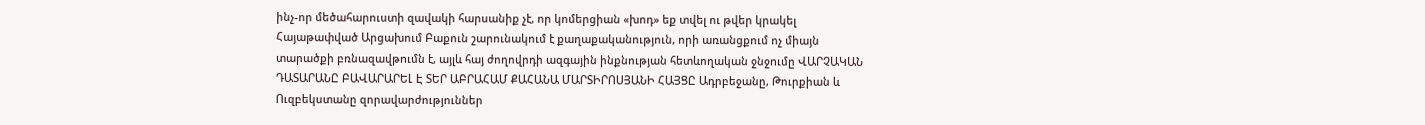ինչ-որ մեծահարուստի զավակի հարսանիք չէ, որ կոմերցիան «խոդ» եք տվել ու թվեր կրակել Հայաթափված Արցախում Բաքուն շարունակում է քաղաքականություն, որի առանցքում ոչ միայն տարածքի բռնազավթnւմն է, այլև հայ ժողովրդի ազգային ինքնության հետևողական ջնջnւմը ՎԱՐՉԱԿԱՆ ԴԱՏԱՐԱՆԸ ԲԱՎԱՐԱՐԵԼ Է ՏԵՐ ԱԲՐԱՀԱՄ ՔԱՀԱՆԱ ՄԱՐՏԻՐՈՍՅԱՆԻ ՀԱՅՑԸ Ադրբեջանը, Թուրքիան և Ուզբեկստանը զորավարժություններ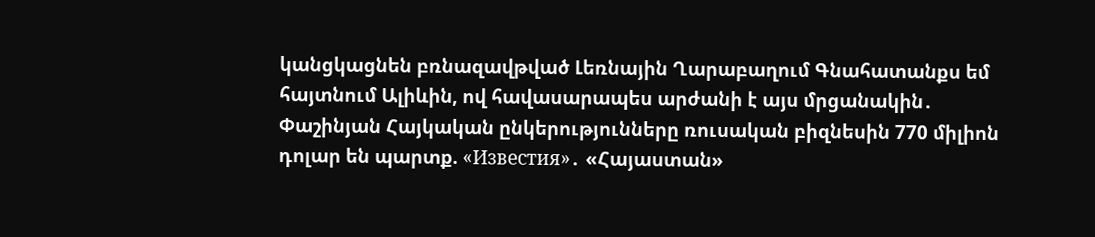կանցկացնեն բռնազավթված Լեռնային Ղարաբաղում Գնահատանքս եմ հայտնում Ալիևին, ով հավասարապես արժանի է այս մրցանակին․ Փաշինյան Հայկական ընկերությունները ռուսական բիզնեսին 770 միլիոն դոլար են պարտք. «Известия»․ «Հայաստան»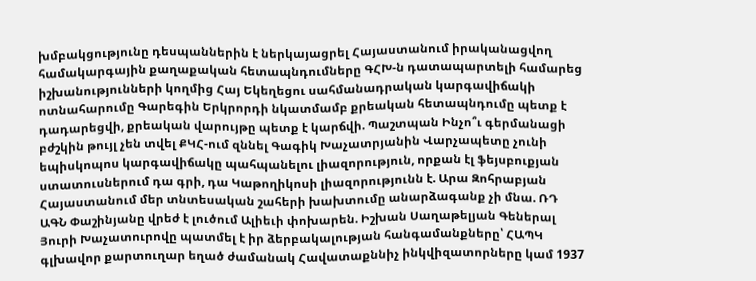խմբակցությունը դեսպաններին է ներկայացրել Հայաստանում իրականացվող համակարգային քաղաքական հետապնդումները ԳՀԽ-ն դատապարտելի համարեց իշխանությունների կողմից Հայ Եկեղեցու սահմանադրական կարգավիճակի ոտնահարումը Գարեգին Երկրորդի նկատմամբ քրեական հետապնդումը պետք է դադարեցվի, քրեական վարույթը պետք է կարճվի. Պաշտպան Ինչո՞ւ գերմանացի բժշկին թույլ չեն տվել ՔԿՀ-ում զննել Գագիկ Խաչատրյանին Վարչապետը չունի եպիսկոպոս կարգավիճակը պահպանելու լիազորություն, որքան էլ ֆեյսբուքյան ստատուսներում դա գրի, դա Կաթողիկոսի լիազորությունն է. Արա Զոհրաբյան Հայաստանում մեր տնտեսական շահերի խախտումը անարձագանք չի մնա. ՌԴ ԱԳՆ Փաշինյանը վրեժ է լուծում Ալիեւի փոխարեն. Իշխան Սաղաթելյան Գեներալ Յուրի Խաչատուրովը պատմել է իր ձերբակալության հանգամանքները՝ ՀԱՊԿ գլխավոր քարտուղար եղած ժամանակ Հավատաքննիչ ինկվիզատորները կամ 1937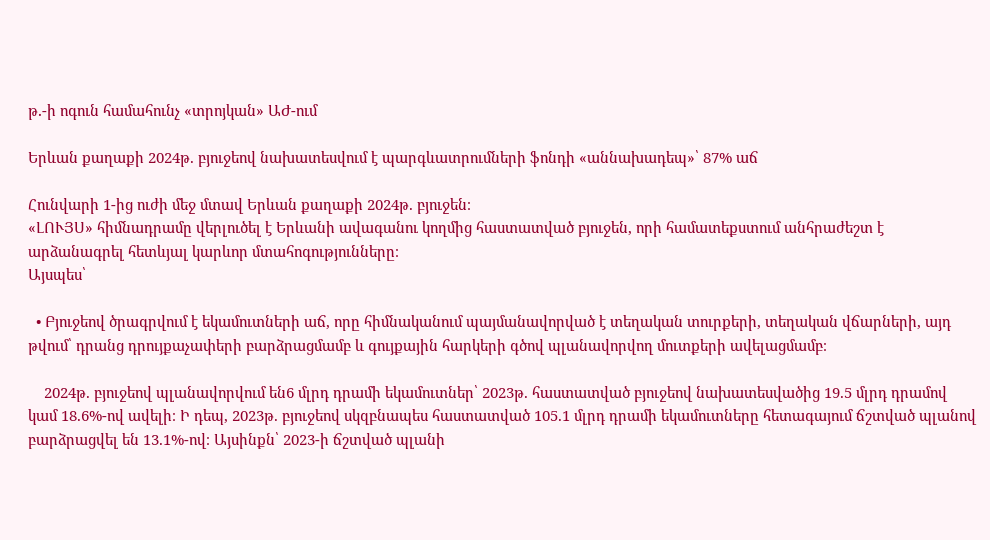թ․-ի ոգուն համահունչ «տրոյկան» ԱԺ-ում

Երևան քաղաքի 2024թ. բյուջեով նախատեսվում է պարգևատրումների ֆոնդի «աննախադեպ»՝ 87% աճ

Հունվարի 1-ից ուժի մեջ մտավ Երևան քաղաքի 2024թ. բյուջեն։
«ԼՈՒՅՍ» հիմնադրամը վերլուծել է Երևանի ավագանու կողմից հաստատված բյուջեն, որի համատեքստում անհրաժեշտ է արձանագրել հետևյալ կարևոր մտահոգությունները։
Այսպես՝

  • Բյուջեով ծրագրվում է եկամուտների աճ, որը հիմնականում պայմանավորված է տեղական տուրքերի, տեղական վճարների, այդ թվում՝ դրանց դրույքաչափերի բարձրացմամբ և գույքային հարկերի գծով պլանավորվող մուտքերի ավելացմամբ։

    2024թ. բյուջեով պլանավորվում են6 մլրդ դրամի եկամուտներ՝ 2023թ. հաստատված բյուջեով նախատեսվածից 19.5 մլրդ դրամով կամ 18.6%-ով ավելի։ Ի դեպ, 2023թ. բյուջեով սկզբնապես հաստատված 105.1 մլրդ դրամի եկամուտները հետագայում ճշտված պլանով բարձրացվել են 13.1%-ով։ Այսինքն՝ 2023-ի ճշտված պլանի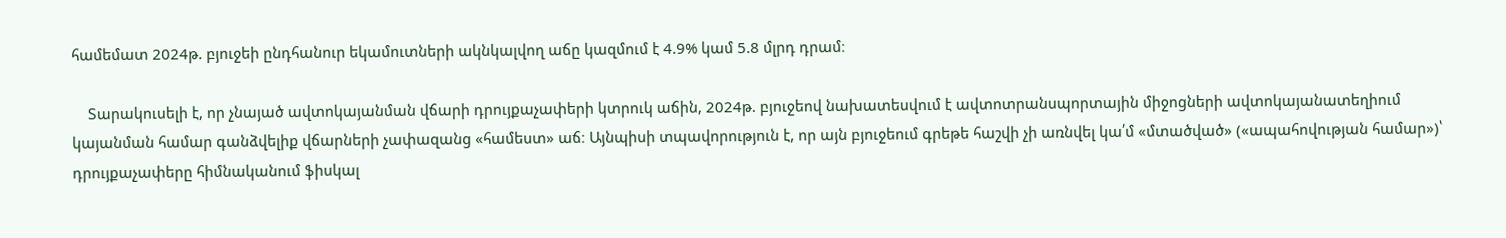համեմատ 2024թ. բյուջեի ընդհանուր եկամուտների ակնկալվող աճը կազմում է 4.9% կամ 5.8 մլրդ դրամ։

    Տարակուսելի է, որ չնայած ավտոկայանման վճարի դրույքաչափերի կտրուկ աճին, 2024թ. բյուջեով նախատեսվում է ավտոտրանսպորտային միջոցների ավտոկայանատեղիում կայանման համար գանձվելիք վճարների չափազանց «համեստ» աճ։ Այնպիսի տպավորություն է, որ այն բյուջեում գրեթե հաշվի չի առնվել կա՛մ «մտածված» («ապահովության համար»)՝ դրույքաչափերը հիմնականում ֆիսկալ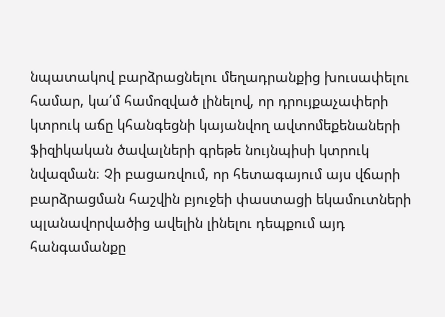նպատակով բարձրացնելու մեղադրանքից խուսափելու համար, կա՛մ համոզված լինելով, որ դրույքաչափերի կտրուկ աճը կհանգեցնի կայանվող ավտոմեքենաների ֆիզիկական ծավալների գրեթե նույնպիսի կտրուկ նվազման։ Չի բացառվում, որ հետագայում այս վճարի բարձրացման հաշվին բյուջեի փաստացի եկամուտների պլանավորվածից ավելին լինելու դեպքում այդ հանգամանքը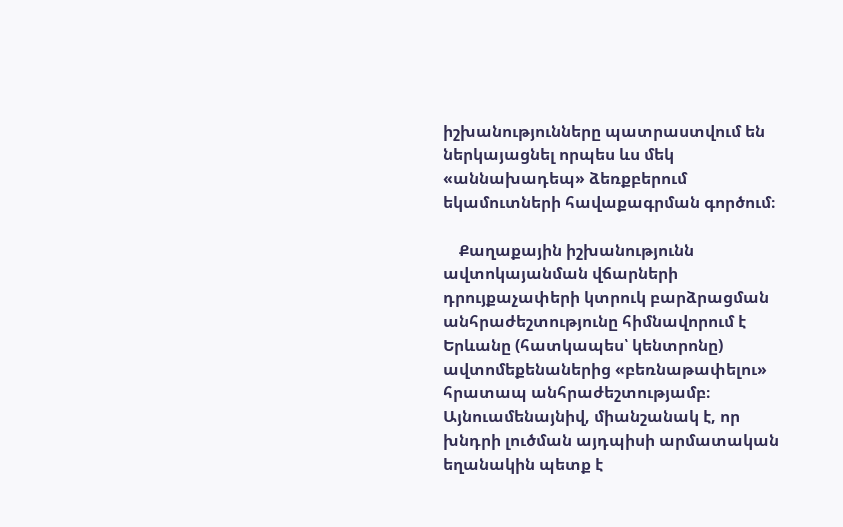իշխանությունները պատրաստվում են ներկայացնել որպես ևս մեկ «աննախադեպ» ձեռքբերում եկամուտների հավաքագրման գործում։

    Քաղաքային իշխանությունն ավտոկայանման վճարների դրույքաչափերի կտրուկ բարձրացման անհրաժեշտությունը հիմնավորում է Երևանը (հատկապես՝ կենտրոնը) ավտոմեքենաներից «բեռնաթափելու» հրատապ անհրաժեշտությամբ։ Այնուամենայնիվ, միանշանակ է, որ խնդրի լուծման այդպիսի արմատական եղանակին պետք է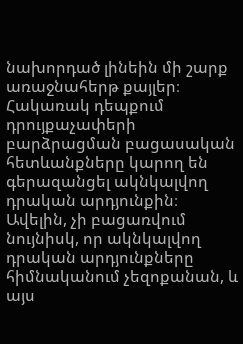նախորդած լինեին մի շարք առաջնահերթ քայլեր։ Հակառակ դեպքում դրույքաչափերի բարձրացման բացասական հետևանքները կարող են գերազանցել ակնկալվող դրական արդյունքին։ Ավելին, չի բացառվում նույնիսկ, որ ակնկալվող դրական արդյունքները հիմնականում չեզոքանան, և այս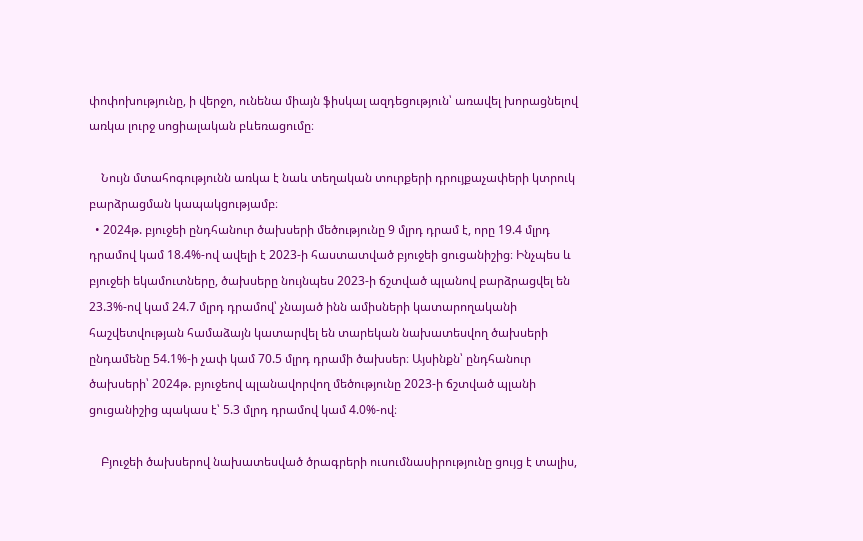փոփոխությունը, ի վերջո, ունենա միայն ֆիսկալ ազդեցություն՝ առավել խորացնելով առկա լուրջ սոցիալական բևեռացումը։

    Նույն մտահոգությունն առկա է նաև տեղական տուրքերի դրույքաչափերի կտրուկ բարձրացման կապակցությամբ։
  • 2024թ. բյուջեի ընդհանուր ծախսերի մեծությունը 9 մլրդ դրամ է, որը 19.4 մլրդ դրամով կամ 18.4%-ով ավելի է 2023-ի հաստատված բյուջեի ցուցանիշից։ Ինչպես և բյուջեի եկամուտները, ծախսերը նույնպես 2023-ի ճշտված պլանով բարձրացվել են 23.3%-ով կամ 24.7 մլրդ դրամով՝ չնայած ինն ամիսների կատարողականի հաշվետվության համաձայն կատարվել են տարեկան նախատեսվող ծախսերի ընդամենը 54.1%-ի չափ կամ 70.5 մլրդ դրամի ծախսեր։ Այսինքն՝ ընդհանուր ծախսերի՝ 2024թ. բյուջեով պլանավորվող մեծությունը 2023-ի ճշտված պլանի ցուցանիշից պակաս է՝ 5.3 մլրդ դրամով կամ 4.0%-ով։

    Բյուջեի ծախսերով նախատեսված ծրագրերի ուսումնասիրությունը ցույց է տալիս,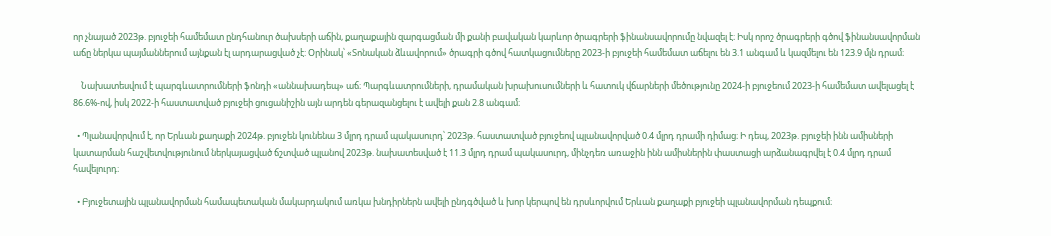որ չնայած 2023թ. բյուջեի համեմատ ընդհանուր ծախսերի աճին, քաղաքային զարգացման մի քանի բավական կարևոր ծրագրերի ֆինանսավորումը նվազել է։ Իսկ որոշ ծրագրերի գծով ֆինանսավորման աճը ներկա պայմաններում այնքան էլ արդարացված չէ: Օրինակ՝ «Տոնական ձևավորում» ծրագրի գծով հատկացումները 2023-ի բյուջեի համեմատ աճելու են 3.1 անգամ և կազմելու են 123.9 մլն դրամ։

    Նախատեսվում է պարգևատրումների ֆոնդի «աննախադեպ» աճ։ Պարգևատրումների, դրամական խրախուսումների և հատուկ վճարների մեծությունը 2024-ի բյուջեում 2023-ի համեմատ ավելացել է 86.6%-ով, իսկ 2022-ի հաստատված բյուջեի ցուցանիշին այն արդեն գերազանցելու է ավելի քան 2.8 անգամ։

  • Պլանավորվում է, որ Երևան քաղաքի 2024թ. բյուջեն կունենա 3 մլրդ դրամ պակասուրդ՝ 2023թ. հաստատված բյուջեով պլանավորված 0.4 մլրդ դրամի դիմաց։ Ի դեպ, 2023թ. բյուջեի ինն ամիսների կատարման հաշվետվությունում ներկայացված ճշտված պլանով 2023թ. նախատեսված է 11.3 մլրդ դրամ պակասուրդ, մինչդեռ առաջին ինն ամիսներին փաստացի արձանագրվել է 0.4 մլրդ դրամ հավելուրդ։

  • Բյուջետային պլանավորման համապետական մակարդակում առկա խնդիրներն ավելի ընդգծված և խոր կերպով են դրսևորվում Երևան քաղաքի բյուջեի պլանավորման դեպքում։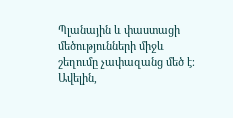Պլանային և փաստացի մեծությունների միջև շեղումը չափազանց մեծ է։ Ավելին,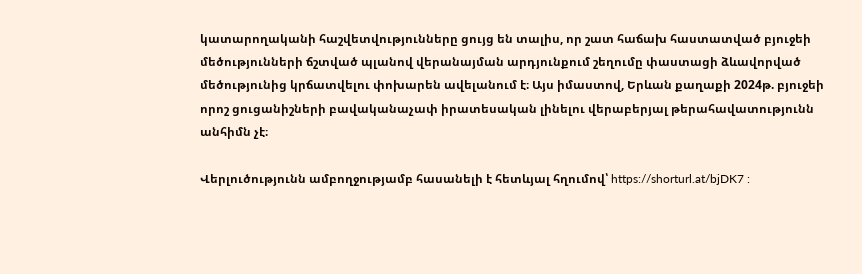կատարողականի հաշվետվությունները ցույց են տալիս, որ շատ հաճախ հաստատված բյուջեի մեծությունների ճշտված պլանով վերանայման արդյունքում շեղումը փաստացի ձևավորված մեծությունից կրճատվելու փոխարեն ավելանում է։ Այս իմաստով, Երևան քաղաքի 2024թ. բյուջեի որոշ ցուցանիշների բավականաչափ իրատեսական լինելու վերաբերյալ թերահավատությունն անհիմն չէ։

Վերլուծությունն ամբողջությամբ հասանելի է հետևյալ հղումով՝ https://shorturl.at/bjDK7 :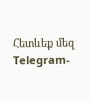Հետևեք մեզ Telegram-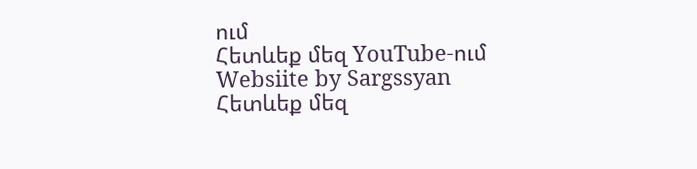ում
Հետևեք մեզ YouTube-ում
Websiite by Sargssyan
Հետևեք մեզ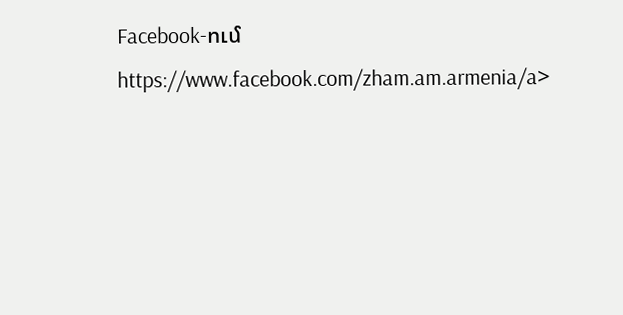Facebook-ում https://www.facebook.com/zham.am.armenia/a>